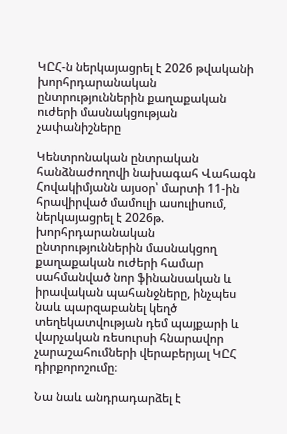ԿԸՀ-ն ներկայացրել է 2026 թվականի խորհրդարանական ընտրություններին քաղաքական ուժերի մասնակցության չափանիշները

Կենտրոնական ընտրական հանձնաժողովի նախագահ Վահագն Հովակիմյանն այսօր՝ մարտի 11-ին հրավիրված մամուլի ասուլիսում, ներկայացրել է 2026թ. խորհրդարանական ընտրություններին մասնակցող քաղաքական ուժերի համար սահմանված նոր ֆինանսական և իրավական պահանջները, ինչպես նաև պարզաբանել կեղծ տեղեկատվության դեմ պայքարի և վարչական ռեսուրսի հնարավոր չարաշահումների վերաբերյալ ԿԸՀ դիրքորոշումը։

Նա նաև անդրադարձել է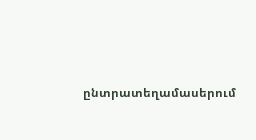ընտրատեղամասերում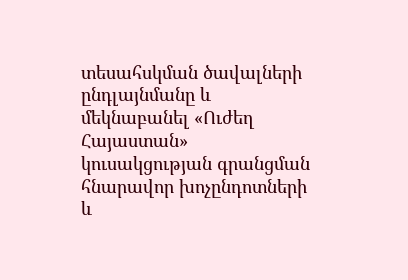տեսահսկման ծավալների ընդլայնմանը և մեկնաբանել «Ուժեղ Հայաստան» կուսակցության գրանցման հնարավոր խոչընդոտների և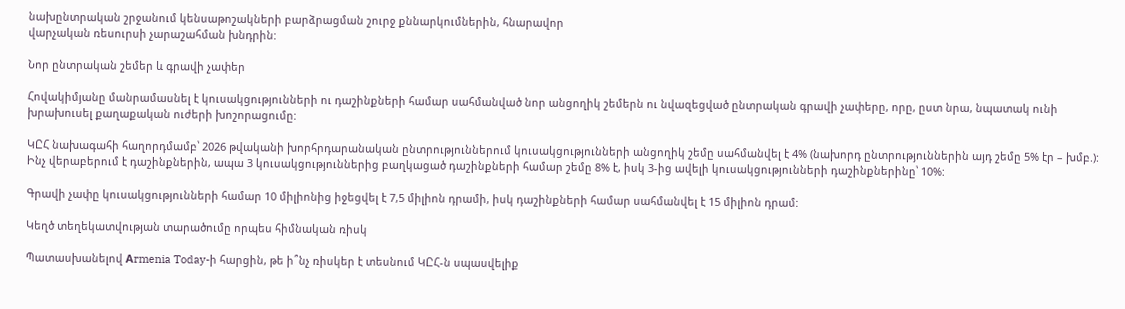նախընտրական շրջանում կենսաթոշակների բարձրացման շուրջ քննարկումներին, հնարավոր
վարչական ռեսուրսի չարաշահման խնդրին:

Նոր ընտրական շեմեր և գրավի չափեր

Հովակիմյանը մանրամասնել է կուսակցությունների ու դաշինքների համար սահմանված նոր անցողիկ շեմերն ու նվազեցված ընտրական գրավի չափերը, որը, ըստ նրա, նպատակ ունի խրախուսել քաղաքական ուժերի խոշորացումը:

ԿԸՀ նախագահի հաղորդմամբ՝ 2026 թվականի խորհրդարանական ընտրություններում կուսակցությունների անցողիկ շեմը սահմանվել է 4% (նախորդ ընտրություններին այդ շեմը 5% էր – խմբ.): Ինչ վերաբերում է դաշինքներին, ապա 3 կուսակցություններից բաղկացած դաշինքների համար շեմը 8% է, իսկ 3-ից ավելի կուսակցությունների դաշինքներինը՝ 10%:

Գրավի չափը կուսակցությունների համար 10 միլիոնից իջեցվել է 7,5 միլիոն դրամի, իսկ դաշինքների համար սահմանվել է 15 միլիոն դրամ:

Կեղծ տեղեկատվության տարածումը որպես հիմնական ռիսկ

Պատասխանելով Аrmenia Today-ի հարցին, թե ի՞նչ ռիսկեր է տեսնում ԿԸՀ-ն սպասվելիք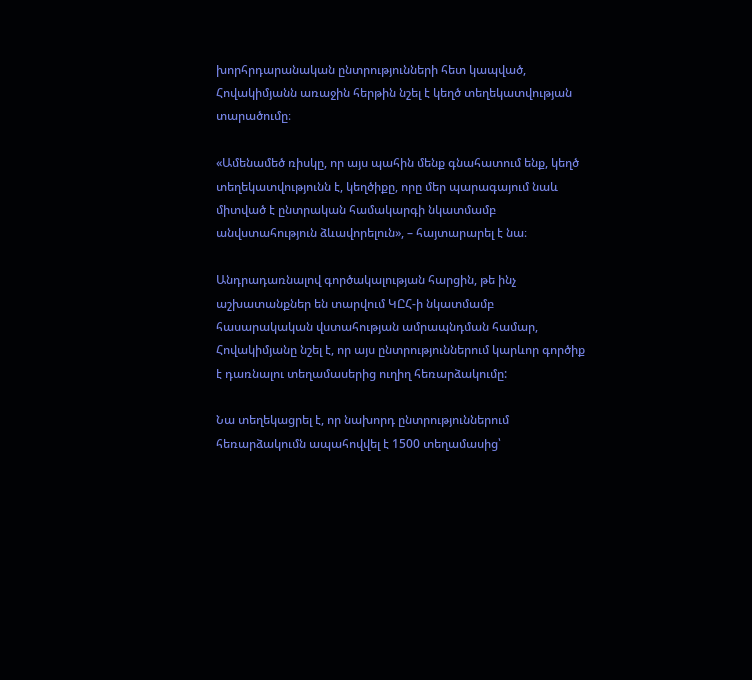խորհրդարանական ընտրությունների հետ կապված, Հովակիմյանն առաջին հերթին նշել է կեղծ տեղեկատվության տարածումը։

«Ամենամեծ ռիսկը, որ այս պահին մենք գնահատում ենք, կեղծ տեղեկատվությունն է, կեղծիքը, որը մեր պարագայում նաև միտված է ընտրական համակարգի նկատմամբ անվստահություն ձևավորելուն», – հայտարարել է նա։

Անդրադառնալով գործակալության հարցին, թե ինչ աշխատանքներ են տարվում ԿԸՀ-ի նկատմամբ հասարակական վստահության ամրապնդման համար, Հովակիմյանը նշել է, որ այս ընտրություններում կարևոր գործիք է դառնալու տեղամասերից ուղիղ հեռարձակումը:

Նա տեղեկացրել է, որ նախորդ ընտրություններում հեռարձակումն ապահովվել է 1500 տեղամասից՝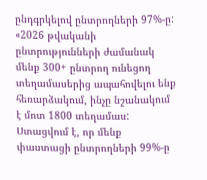ընդգրկելով ընտրողների 97%-ը: «2026 թվականի ընտրությունների ժամանակ մենք 300+ ընտրող ունեցող տեղամասերից ապահովելու ենք հեռարձակում, ինչը նշանակում է մոտ 1800 տեղամաս: Ստացվում է, որ մենք փաստացի ընտրողների 99%-ը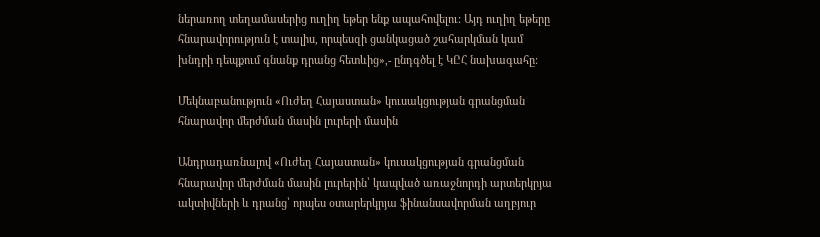ներառող տեղամասերից ուղիղ եթեր ենք ապահովելու: Այդ ուղիղ եթերը հնարավորություն է տալիս, որպեսզի ցանկացած շահարկման կամ խնդրի դեպքում գնանք դրանց հետևից»,- ընդգծել է ԿԸՀ նախագահը:

Մեկնաբանություն «Ուժեղ Հայաստան» կուսակցության գրանցման հնարավոր մերժման մասին լուրերի մասին

Անդրադառնալով «Ուժեղ Հայաստան» կուսակցության գրանցման հնարավոր մերժման մասին լուրերին՝ կապված առաջնորդի արտերկրյա ակտիվների և դրանց՝ որպես օտարերկրյա ֆինանսավորման աղբյուր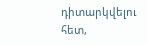դիտարկվելու հետ,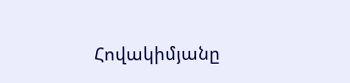Հովակիմյանը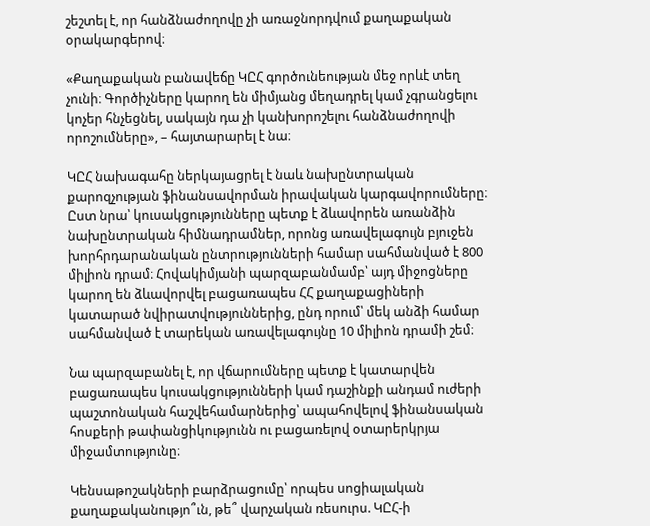շեշտել է, որ հանձնաժողովը չի առաջնորդվում քաղաքական օրակարգերով։

«Քաղաքական բանավեճը ԿԸՀ գործունեության մեջ որևէ տեղ չունի։ Գործիչները կարող են միմյանց մեղադրել կամ չգրանցելու կոչեր հնչեցնել, սակայն դա չի կանխորոշելու հանձնաժողովի որոշումները», – հայտարարել է նա։

ԿԸՀ նախագահը ներկայացրել է նաև նախընտրական քարոզչության ֆինանսավորման իրավական կարգավորումները։ Ըստ նրա՝ կուսակցությունները պետք է ձևավորեն առանձին նախընտրական հիմնադրամներ, որոնց առավելագույն բյուջեն խորհրդարանական ընտրությունների համար սահմանված է 800 միլիոն դրամ։ Հովակիմյանի պարզաբանմամբ՝ այդ միջոցները կարող են ձևավորվել բացառապես ՀՀ քաղաքացիների կատարած նվիրատվություններից, ընդ որում՝ մեկ անձի համար սահմանված է տարեկան առավելագույնը 10 միլիոն դրամի շեմ։

Նա պարզաբանել է, որ վճարումները պետք է կատարվեն բացառապես կուսակցությունների կամ դաշինքի անդամ ուժերի պաշտոնական հաշվեհամարներից՝ ապահովելով ֆինանսական հոսքերի թափանցիկությունն ու բացառելով օտարերկրյա միջամտությունը։

Կենսաթոշակների բարձրացումը՝ որպես սոցիալական քաղաքականությո՞ւն, թե՞ վարչական ռեսուրս. ԿԸՀ-ի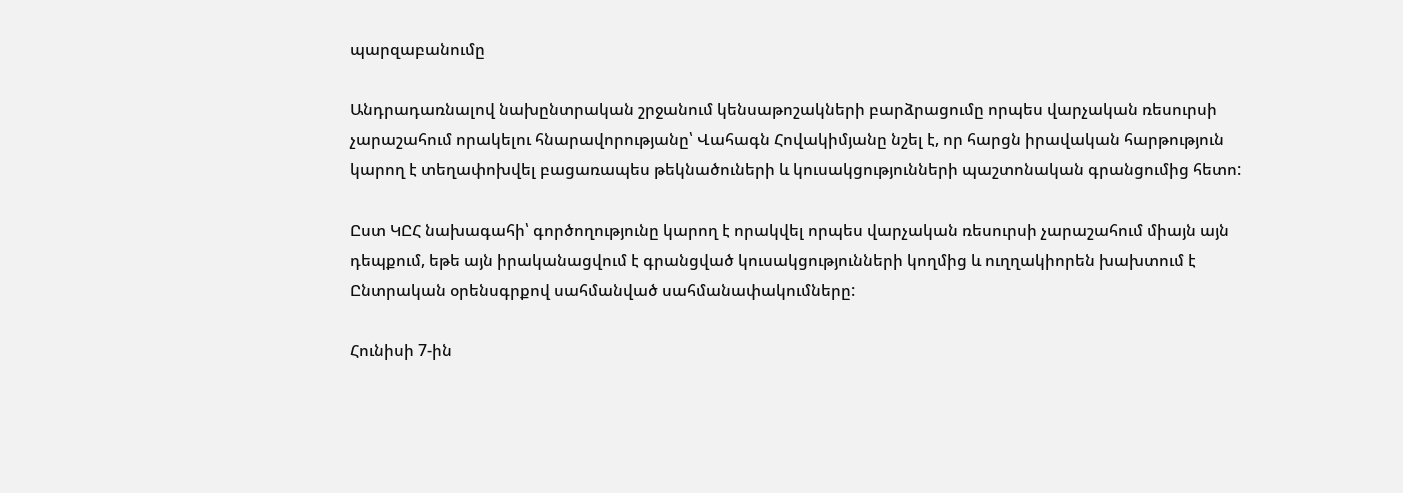պարզաբանումը

Անդրադառնալով նախընտրական շրջանում կենսաթոշակների բարձրացումը որպես վարչական ռեսուրսի չարաշահում որակելու հնարավորությանը՝ Վահագն Հովակիմյանը նշել է, որ հարցն իրավական հարթություն կարող է տեղափոխվել բացառապես թեկնածուների և կուսակցությունների պաշտոնական գրանցումից հետո:

Ըստ ԿԸՀ նախագահի՝ գործողությունը կարող է որակվել որպես վարչական ռեսուրսի չարաշահում միայն այն դեպքում, եթե այն իրականացվում է գրանցված կուսակցությունների կողմից և ուղղակիորեն խախտում է Ընտրական օրենսգրքով սահմանված սահմանափակումները:

Հունիսի 7-ին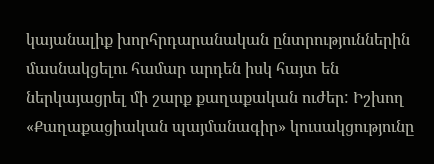կայանալիք խորհրդարանական ընտրություններին մասնակցելու համար արդեն իսկ հայտ են ներկայացրել մի շարք քաղաքական ուժեր: Իշխող «Քաղաքացիական պայմանագիր» կուսակցությունը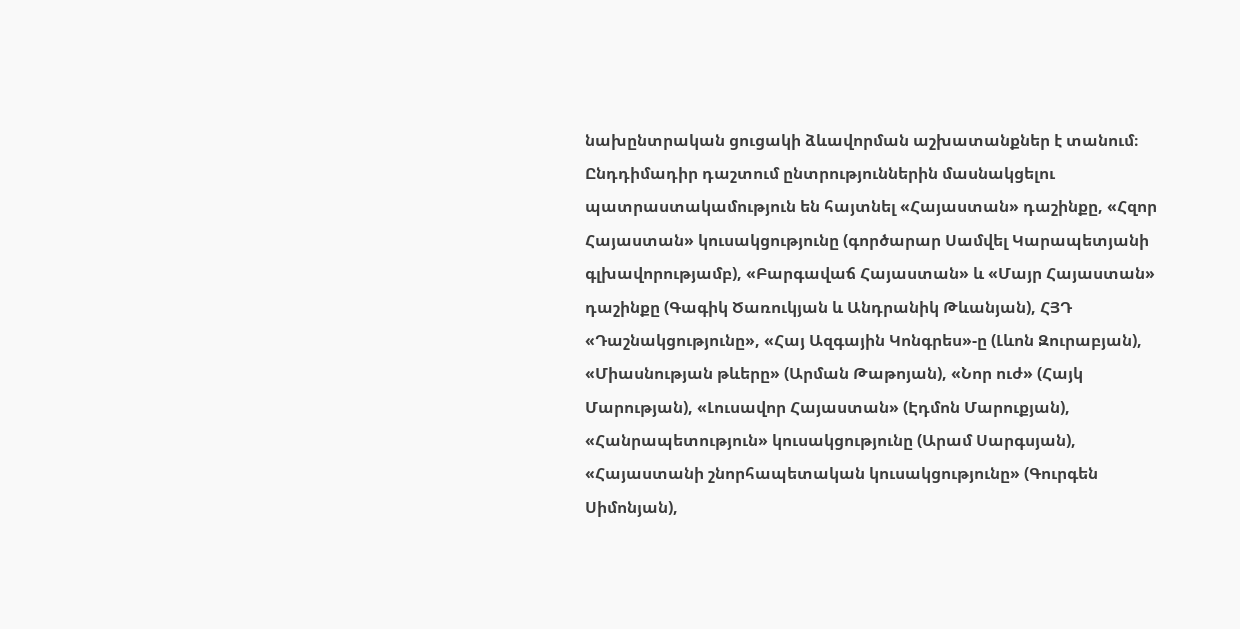նախընտրական ցուցակի ձևավորման աշխատանքներ է տանում։ Ընդդիմադիր դաշտում ընտրություններին մասնակցելու պատրաստակամություն են հայտնել «Հայաստան» դաշինքը, «Հզոր Հայաստան» կուսակցությունը (գործարար Սամվել Կարապետյանի գլխավորությամբ), «Բարգավաճ Հայաստան» և «Մայր Հայաստան» դաշինքը (Գագիկ Ծառուկյան և Անդրանիկ Թևանյան), ՀՅԴ «Դաշնակցությունը», «Հայ Ազգային Կոնգրես»-ը (Լևոն Զուրաբյան), «Միասնության թևերը» (Արման Թաթոյան), «Նոր ուժ» (Հայկ Մարության), «Լուսավոր Հայաստան» (Էդմոն Մարուքյան), «Հանրապետություն» կուսակցությունը (Արամ Սարգսյան), «Հայաստանի շնորհապետական կուսակցությունը» (Գուրգեն Սիմոնյան),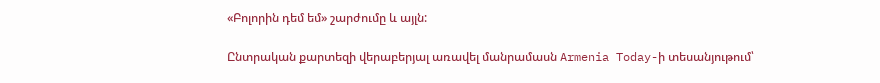«Բոլորին դեմ եմ» շարժումը և այլն:

Ընտրական քարտեզի վերաբերյալ առավել մանրամասն Armenia Today-ի տեսանյութում՝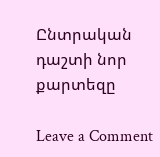Ընտրական դաշտի նոր քարտեզը

Leave a Comment